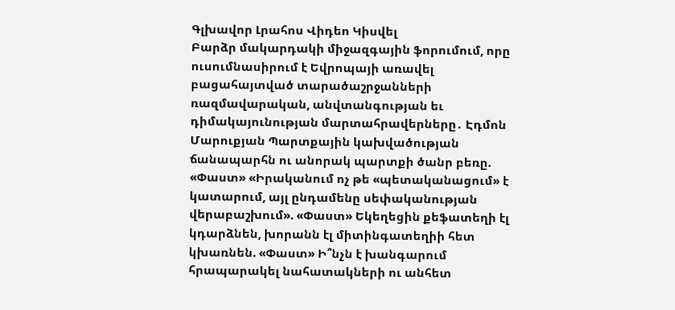Գլխավոր Լրահոս Վիդեո Կիսվել
Բարձր մակարդակի միջազգային ֆորումում, որը ուսումնասիրում է Եվրոպայի առավել բացահայտված տարածաշրջանների ռազմավարական, անվտանգության եւ դիմակայունության մարտահրավերները․ Էդմոն Մարուքյան Պարտքային կախվածության ճանապարհն ու անորակ պարտքի ծանր բեռը. «Փաստ» «Իրականում ոչ թե «պետականացում» է կատարում, այլ ընդամենը սեփականության վերաբաշխում». «Փաստ» Եկեղեցին քեֆատեղի էլ կդարձնեն, խորանն էլ միտինգատեղիի հետ կխառնեն. «Փաստ» Ի՞նչն է խանգարում հրապարակել նահատակների ու անհետ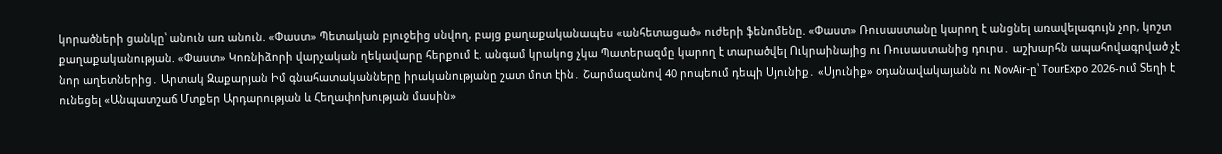կորածների ցանկը՝ անուն առ անուն. «Փաստ» Պետական բյուջեից սնվող, բայց քաղաքականապես «անհետացած» ուժերի ֆենոմենը. «Փաստ» Ռուսաստանը կարող է անցնել առավելագույն չոր, կոշտ քաղաքականության. «Փաստ» Կոռնիձորի վարչական ղեկավարը հերքում է. անգամ կրակոց չկա Պատերազմը կարող է տարածվել Ուկրաինայից ու Ռուսաստանից դուրս․ աշխարհն ապահովագրված չէ նոր աղետներից․ Արտակ Զաքարյան Իմ գնահատականները իրականությանը շատ մոտ էին․ Շարմազանով 40 րոպեում դեպի Սյունիք․ «Սյունիք» օդանավակայանն ու NovAir-ը՝ TourExpo 2026-ում Տեղի է ունեցել «Անպատշաճ Մտքեր Արդարության և Հեղափոխության մասին»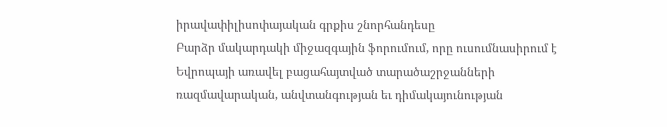իրավափիլիսոփայական գրքիս շնորհանդեսը
Բարձր մակարդակի միջազգային ֆորումում, որը ուսումնասիրում է Եվրոպայի առավել բացահայտված տարածաշրջանների ռազմավարական, անվտանգության եւ դիմակայունության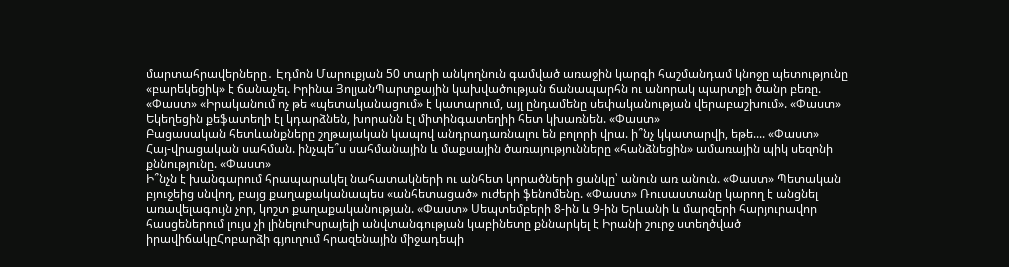մարտահրավերները․ Էդմոն Մարուքյան 50 տարի անկողնուն գամված առաջին կարգի հաշմանդամ կնոջը պետությունը «բարեկեցիկ» է ճանաչել. Իրինա ՅոլյանՊարտքային կախվածության ճանապարհն ու անորակ պարտքի ծանր բեռը. «Փաստ» «Իրականում ոչ թե «պետականացում» է կատարում, այլ ընդամենը սեփականության վերաբաշխում». «Փաստ» Եկեղեցին քեֆատեղի էլ կդարձնեն, խորանն էլ միտինգատեղիի հետ կխառնեն. «Փաստ»
Բացասական հետևանքները շղթայական կապով անդրադառնալու են բոլորի վրա. ի՞նչ կկատարվի, եթե.... «Փաստ»
Հայ-վրացական սահման. ինչպե՞ս սահմանային և մաքսային ծառայությունները «հանձնեցին» ամառային պիկ սեզոնի քննությունը. «Փաստ»
Ի՞նչն է խանգարում հրապարակել նահատակների ու անհետ կորածների ցանկը՝ անուն առ անուն. «Փաստ» Պետական բյուջեից սնվող, բայց քաղաքականապես «անհետացած» ուժերի ֆենոմենը. «Փաստ» Ռուսաստանը կարող է անցնել առավելագույն չոր, կոշտ քաղաքականության. «Փաստ» Սեպտեմբերի 8-ին և 9-ին Երևանի և մարզերի հարյուրավոր հասցեներում լույս չի լինելուԻսրայելի անվտանգության կաբինետը քննարկել է Իրանի շուրջ ստեղծված իրավիճակըՀոբարձի գյուղում հրազենային միջադեպի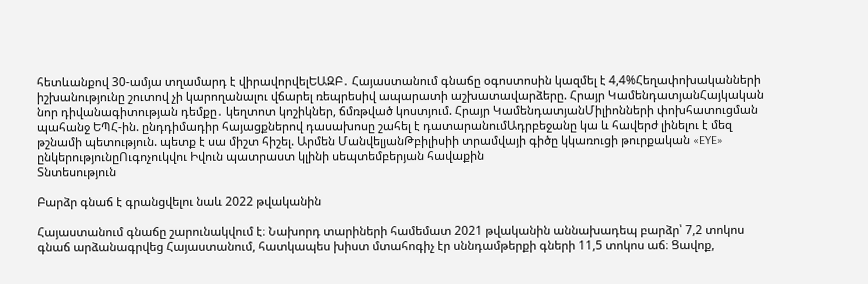հետևանքով 30-ամյա տղամարդ է վիրավորվելԵԱԶԲ․ Հայաստանում գնաճը օգոստոսին կազմել է 4,4%Հեղափոխականների իշխանությունը շուտով չի կարողանալու վճարել ռեպրեսիվ ապարատի աշխատավարձերը. Հրայր ԿամենդատյանՀայկական նոր դիվանագիտության դեմքը․ կեղտոտ կոշիկներ, ճմռթված կոստյում. Հրայր ԿամենդատյանՄիլիոնների փոխհատուցման պահանջ ԵՊՀ-ին. ընդդիմադիր հայացքներով դասախոսը շահել է դատարանումԱդրբեջանը կա և հավերժ լինելու է մեզ թշնամի պետություն. պետք է սա միշտ հիշել. Արմեն ՄանվելյանԹբիլիսիի տրամվայի գիծը կկառուցի թուրքական «EYE» ընկերությունըՈւգոչուկվու Իվուն պատրաստ կլինի սեպտեմբերյան հավաքին
Տնտեսություն

Բարձր գնաճ է գրանցվելու նաև 2022 թվականին

Հայաստանում գնաճը շարունակվում է։ Նախորդ տարիների համեմատ 2021 թվականին աննախադեպ բարձր՝ 7,2 տոկոս գնաճ արձանագրվեց Հայաստանում, հատկապես խիստ մտահոգիչ էր սննդամթերքի գների 11,5 տոկոս աճ։ Ցավոք,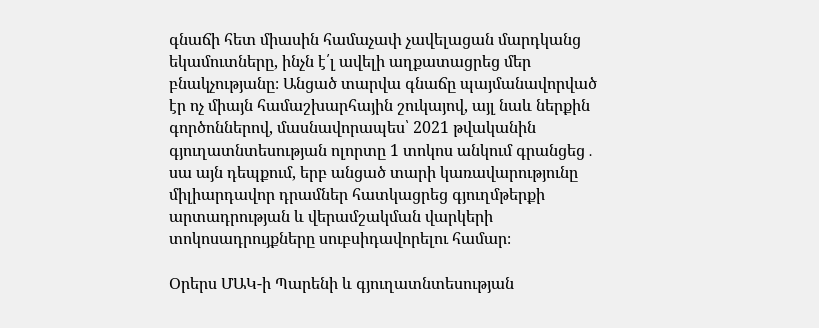գնաճի հետ միասին համաչափ չավելացան մարդկանց եկամուտները, ինչն է՛լ ավելի աղքատացրեց մեր բնակչությանը։ Անցած տարվա գնաճը պայմանավորված էր ոչ միայն համաշխարհային շուկայով, այլ նաև ներքին գործոններով, մասնավորապես՝ 2021 թվականին գյուղատնտեսության ոլորտը 1 տոկոս անկում գրանցեց․ սա այն դեպքում, երբ անցած տարի կառավարությունը միլիարդավոր դրամներ հատկացրեց գյուղմթերքի արտադրության և վերամշակման վարկերի տոկոսադրույքները սուբսիդավորելու համար։

Օրերս ՄԱԿ-ի Պարենի և գյուղատնտեսության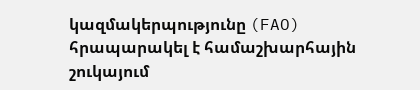կազմակերպությունը (FAO) հրապարակել է համաշխարհային շուկայում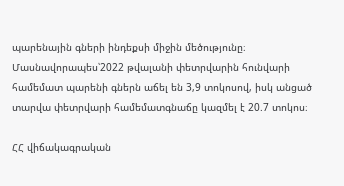պարենային գների ինդեքսի միջին մեծությունը։ Մասնավորապես՝2022 թվալանի փետրվարին հունվարի համեմատ պարենի գներն աճել են 3,9 տոկոսով, իսկ անցած տարվա փետրվարի համեմատգնաճը կազմել է 20.7 տոկոս։

ՀՀ վիճակագրական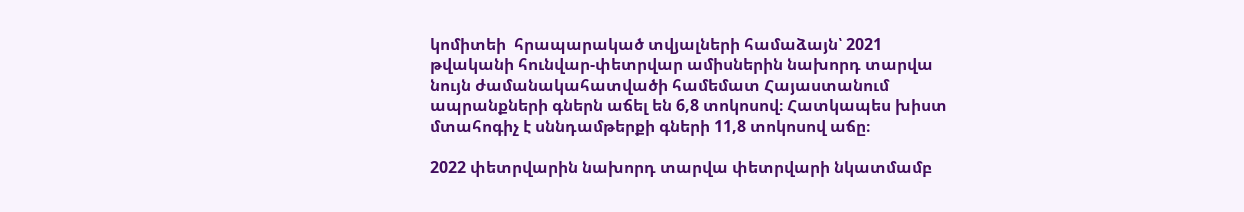կոմիտեի  հրապարակած տվյալների համաձայն՝ 2021 թվականի հունվար-փետրվար ամիսներին նախորդ տարվա նույն ժամանակահատվածի համեմատ Հայաստանում ապրանքների գներն աճել են 6,8 տոկոսով։ Հատկապես խիստ մտահոգիչ է սննդամթերքի գների 11,8 տոկոսով աճը։

2022 փետրվարին նախորդ տարվա փետրվարի նկատմամբ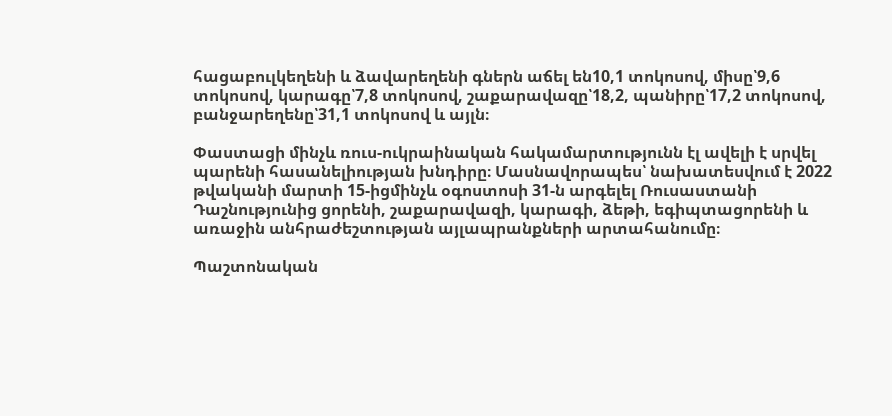հացաբուլկեղենի և ձավարեղենի գներն աճել են10,1 տոկոսով, միսը՝9,6 տոկոսով, կարագը՝7,8 տոկոսով, շաքարավազը՝18,2, պանիրը՝17,2 տոկոսով, բանջարեղենը՝31,1 տոկոսով և այլն։

Փաստացի մինչև ռուս-ուկրաինական հակամարտությունն էլ ավելի է սրվել պարենի հասանելիության խնդիրը։ Մասնավորապես՝ նախատեսվում է 2022 թվականի մարտի 15-իցմինչև օգոստոսի 31-ն արգելել Ռուսաստանի Դաշնությունից ցորենի, շաքարավազի, կարագի, ձեթի, եգիպտացորենի և առաջին անհրաժեշտության այլապրանքների արտահանումը։

Պաշտոնական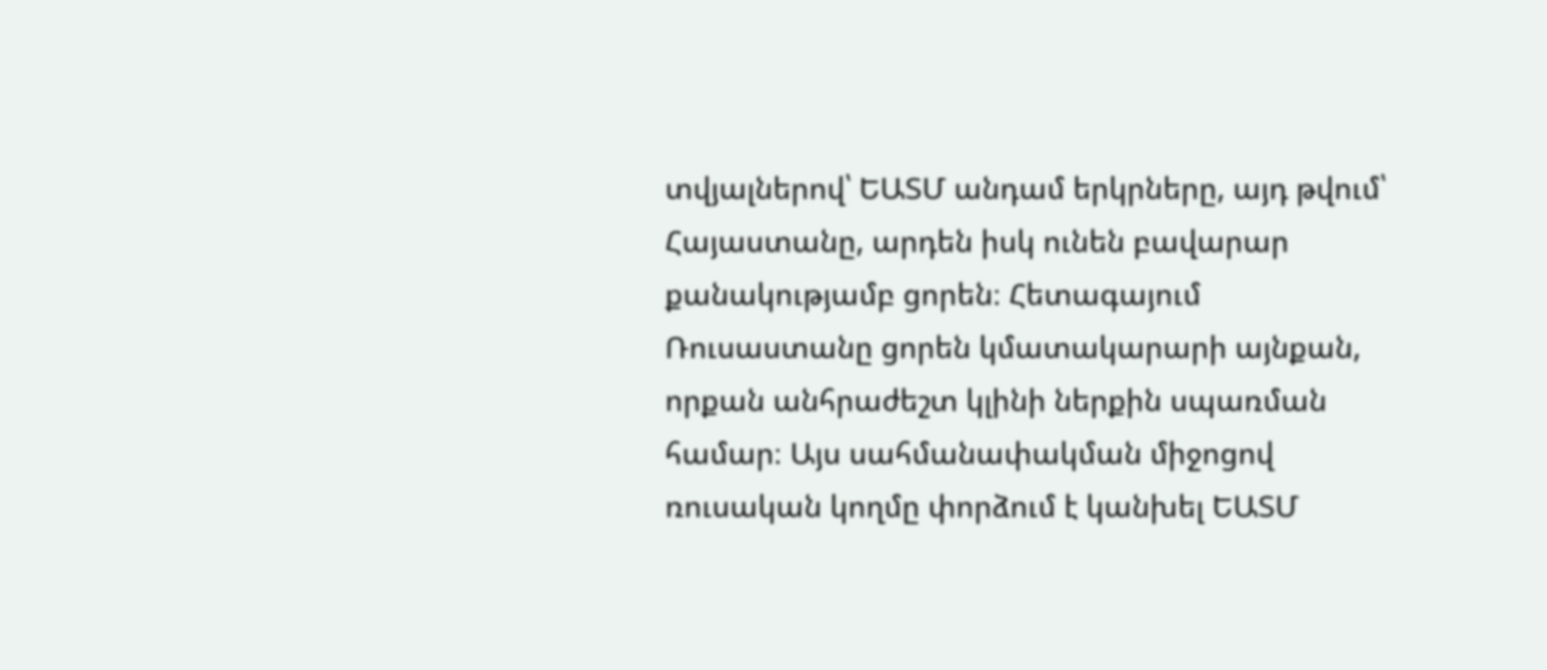տվյալներով՝ ԵԱՏՄ անդամ երկրները, այդ թվում՝ Հայաստանը, արդեն իսկ ունեն բավարար քանակությամբ ցորեն։ Հետագայում Ռուսաստանը ցորեն կմատակարարի այնքան, որքան անհրաժեշտ կլինի ներքին սպառման համար։ Այս սահմանափակման միջոցով ռուսական կողմը փորձում է կանխել ԵԱՏՄ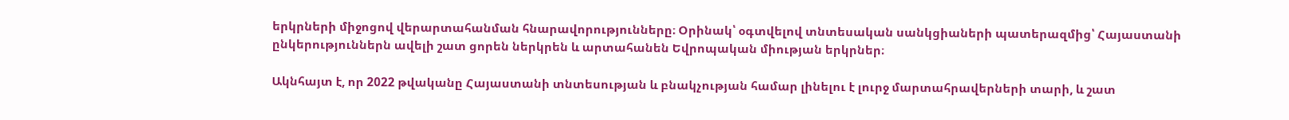երկրների միջոցով վերարտահանման հնարավորությունները։ Օրինակ՝ օգտվելով տնտեսական սանկցիաների պատերազմից՝ Հայաստանի ընկերություններն ավելի շատ ցորեն ներկրեն և արտահանեն Եվրոպական միության երկրներ։

Ակնհայտ է, որ 2022 թվականը Հայաստանի տնտեսության և բնակչության համար լինելու է լուրջ մարտահրավերների տարի, և շատ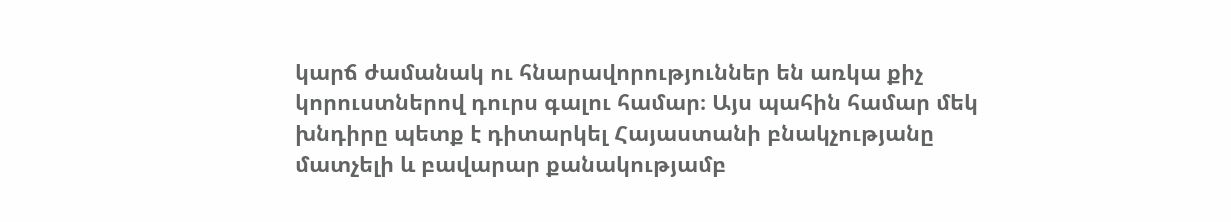կարճ ժամանակ ու հնարավորություններ են առկա քիչ կորուստներով դուրս գալու համար։ Այս պահին համար մեկ խնդիրը պետք է դիտարկել Հայաստանի բնակչությանը մատչելի և բավարար քանակությամբ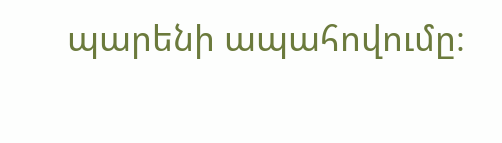պարենի ապահովումը։